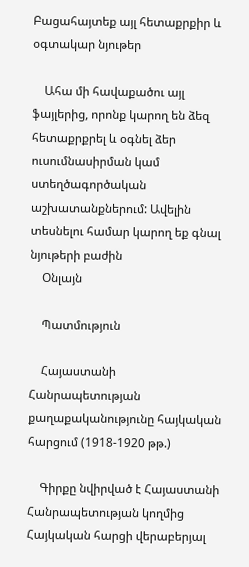Բացահայտեք այլ հետաքրքիր և օգտակար նյութեր

    Ահա մի հավաքածու այլ ֆայլերից, որոնք կարող են ձեզ հետաքրքրել և օգնել ձեր ուսումնասիրման կամ ստեղծագործական աշխատանքներում: Ավելին տեսնելու համար կարող եք գնալ նյութերի բաժին
    Օնլայն

    Պատմություն

    Հայաստանի Հանրապետության քաղաքականությունը հայկական հարցում (1918-1920 թթ.)

    Գիրքը նվիրված է Հայաստանի Հանրապետության կողմից Հայկական հարցի վերաբերյալ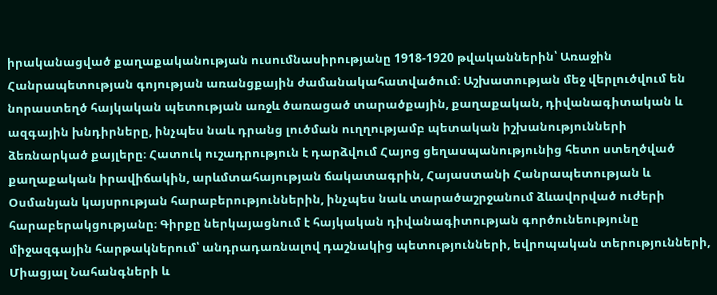իրականացված քաղաքականության ուսումնասիրությանը 1918-1920 թվականներին՝ Առաջին Հանրապետության գոյության առանցքային ժամանակահատվածում։ Աշխատության մեջ վերլուծվում են նորաստեղծ հայկական պետության առջև ծառացած տարածքային, քաղաքական, դիվանագիտական և ազգային խնդիրները, ինչպես նաև դրանց լուծման ուղղությամբ պետական իշխանությունների ձեռնարկած քայլերը։ Հատուկ ուշադրություն է դարձվում Հայոց ցեղասպանությունից հետո ստեղծված քաղաքական իրավիճակին, արևմտահայության ճակատագրին, Հայաստանի Հանրապետության և Օսմանյան կայսրության հարաբերություններին, ինչպես նաև տարածաշրջանում ձևավորված ուժերի հարաբերակցությանը։ Գիրքը ներկայացնում է հայկական դիվանագիտության գործունեությունը միջազգային հարթակներում՝ անդրադառնալով դաշնակից պետությունների, եվրոպական տերությունների, Միացյալ Նահանգների և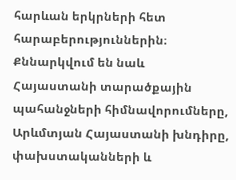հարևան երկրների հետ հարաբերություններին։ Քննարկվում են նաև Հայաստանի տարածքային պահանջների հիմնավորումները, Արևմտյան Հայաստանի խնդիրը, փախստականների և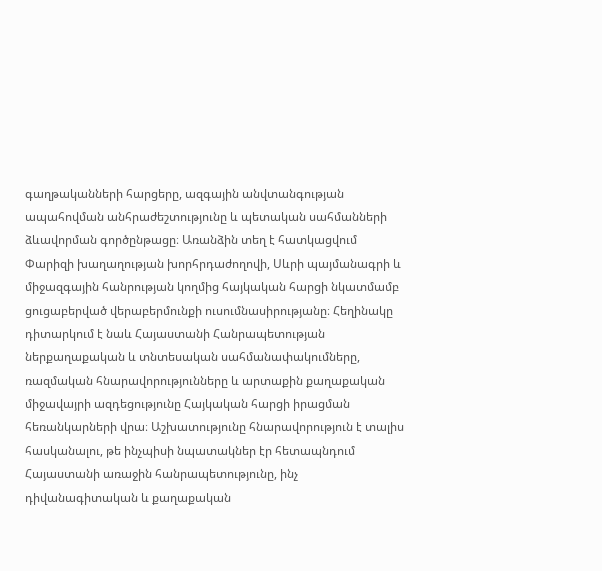գաղթականների հարցերը, ազգային անվտանգության ապահովման անհրաժեշտությունը և պետական սահմանների ձևավորման գործընթացը։ Առանձին տեղ է հատկացվում Փարիզի խաղաղության խորհրդաժողովի, Սևրի պայմանագրի և միջազգային հանրության կողմից հայկական հարցի նկատմամբ ցուցաբերված վերաբերմունքի ուսումնասիրությանը։ Հեղինակը դիտարկում է նաև Հայաստանի Հանրապետության ներքաղաքական և տնտեսական սահմանափակումները, ռազմական հնարավորությունները և արտաքին քաղաքական միջավայրի ազդեցությունը Հայկական հարցի իրացման հեռանկարների վրա։ Աշխատությունը հնարավորություն է տալիս հասկանալու, թե ինչպիսի նպատակներ էր հետապնդում Հայաստանի առաջին հանրապետությունը, ինչ դիվանագիտական և քաղաքական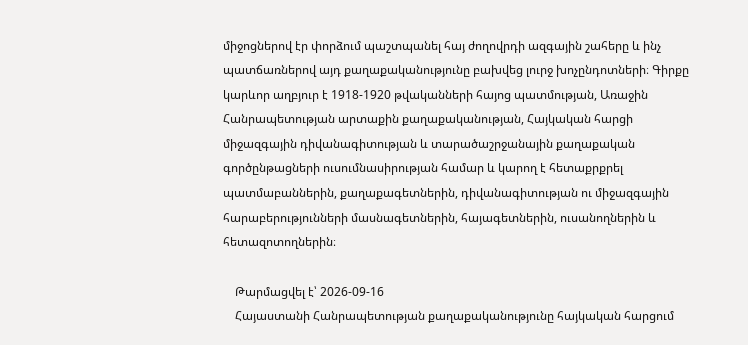միջոցներով էր փորձում պաշտպանել հայ ժողովրդի ազգային շահերը և ինչ պատճառներով այդ քաղաքականությունը բախվեց լուրջ խոչընդոտների։ Գիրքը կարևոր աղբյուր է 1918-1920 թվականների հայոց պատմության, Առաջին Հանրապետության արտաքին քաղաքականության, Հայկական հարցի միջազգային դիվանագիտության և տարածաշրջանային քաղաքական գործընթացների ուսումնասիրության համար և կարող է հետաքրքրել պատմաբաններին, քաղաքագետներին, դիվանագիտության ու միջազգային հարաբերությունների մասնագետներին, հայագետներին, ուսանողներին և հետազոտողներին։

    Թարմացվել է՝ 2026-09-16
    Հայաստանի Հանրապետության քաղաքականությունը հայկական հարցում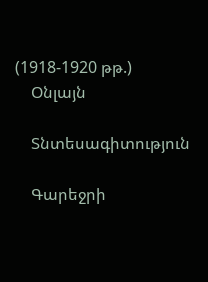(1918-1920 թթ.)
    Օնլայն

    Տնտեսագիտություն

    Գարեջրի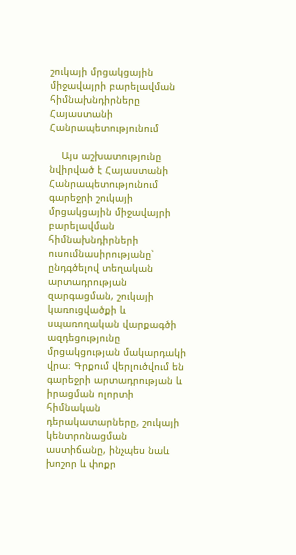շուկայի մրցակցային միջավայրի բարելավման հիմնախնդիրները Հայաստանի Հանրապետությունում

    Այս աշխատությունը նվիրված է Հայաստանի Հանրապետությունում գարեջրի շուկայի մրցակցային միջավայրի բարելավման հիմնախնդիրների ուսումնասիրությանը՝ ընդգծելով տեղական արտադրության զարգացման, շուկայի կառուցվածքի և սպառողական վարքագծի ազդեցությունը մրցակցության մակարդակի վրա։ Գրքում վերլուծվում են գարեջրի արտադրության և իրացման ոլորտի հիմնական դերակատարները, շուկայի կենտրոնացման աստիճանը, ինչպես նաև խոշոր և փոքր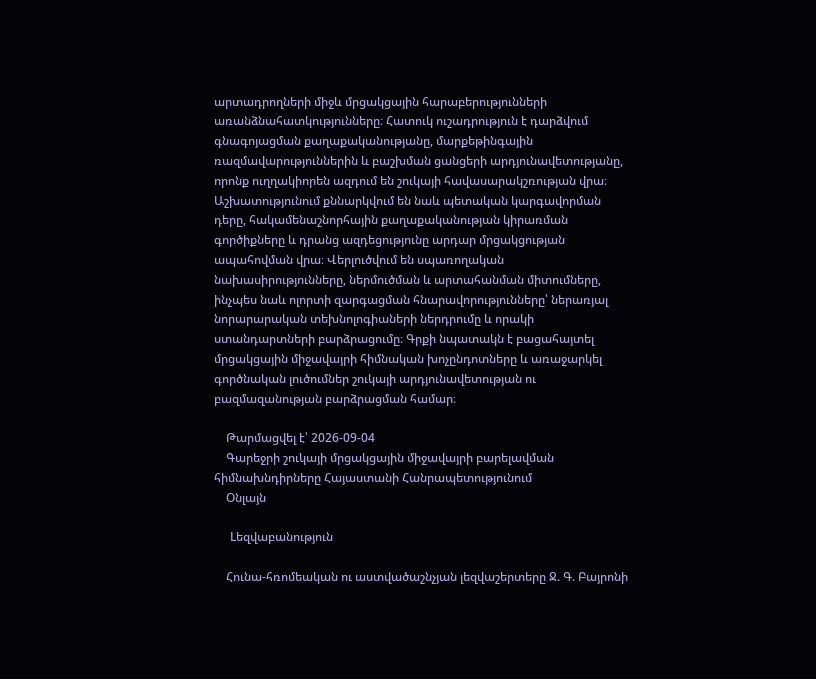արտադրողների միջև մրցակցային հարաբերությունների առանձնահատկությունները։ Հատուկ ուշադրություն է դարձվում գնագոյացման քաղաքականությանը, մարքեթինգային ռազմավարություններին և բաշխման ցանցերի արդյունավետությանը, որոնք ուղղակիորեն ազդում են շուկայի հավասարակշռության վրա։ Աշխատությունում քննարկվում են նաև պետական կարգավորման դերը, հակամենաշնորհային քաղաքականության կիրառման գործիքները և դրանց ազդեցությունը արդար մրցակցության ապահովման վրա։ Վերլուծվում են սպառողական նախասիրությունները, ներմուծման և արտահանման միտումները, ինչպես նաև ոլորտի զարգացման հնարավորությունները՝ ներառյալ նորարարական տեխնոլոգիաների ներդրումը և որակի ստանդարտների բարձրացումը։ Գրքի նպատակն է բացահայտել մրցակցային միջավայրի հիմնական խոչընդոտները և առաջարկել գործնական լուծումներ շուկայի արդյունավետության ու բազմազանության բարձրացման համար։

    Թարմացվել է՝ 2026-09-04
    Գարեջրի շուկայի մրցակցային միջավայրի բարելավման հիմնախնդիրները Հայաստանի Հանրապետությունում
    Օնլայն

    Lեզվաբանություն

    Հունա-հռոմեական ու աստվածաշնչյան լեզվաշերտերը Ջ. Գ. Բայրոնի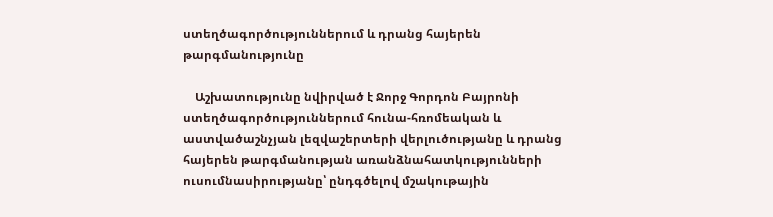ստեղծագործություններում և դրանց հայերեն թարգմանությունը

    Աշխատությունը նվիրված է Ջորջ Գորդոն Բայրոնի ստեղծագործություններում հունա-հռոմեական և աստվածաշնչյան լեզվաշերտերի վերլուծությանը և դրանց հայերեն թարգմանության առանձնահատկությունների ուսումնասիրությանը՝ ընդգծելով մշակութային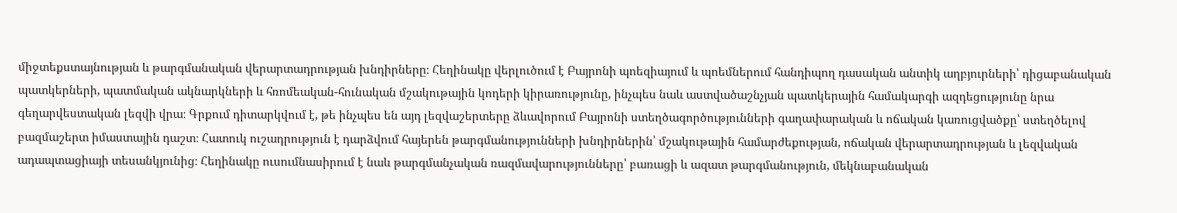միջտեքստայնության և թարգմանական վերարտադրության խնդիրները։ Հեղինակը վերլուծում է Բայրոնի պոեզիայում և պոեմներում հանդիպող դասական անտիկ աղբյուրների՝ դիցաբանական պատկերների, պատմական ակնարկների և հռոմեական-հունական մշակութային կոդերի կիրառությունը, ինչպես նաև աստվածաշնչյան պատկերային համակարգի ազդեցությունը նրա գեղարվեստական լեզվի վրա։ Գրքում դիտարկվում է, թե ինչպես են այդ լեզվաշերտերը ձևավորում Բայրոնի ստեղծագործությունների գաղափարական և ոճական կառուցվածքը՝ ստեղծելով բազմաշերտ իմաստային դաշտ։ Հատուկ ուշադրություն է դարձվում հայերեն թարգմանությունների խնդիրներին՝ մշակութային համարժեքության, ոճական վերարտադրության և լեզվական ադապտացիայի տեսանկյունից։ Հեղինակը ուսումնասիրում է նաև թարգմանչական ռազմավարությունները՝ բառացի և ազատ թարգմանություն, մեկնաբանական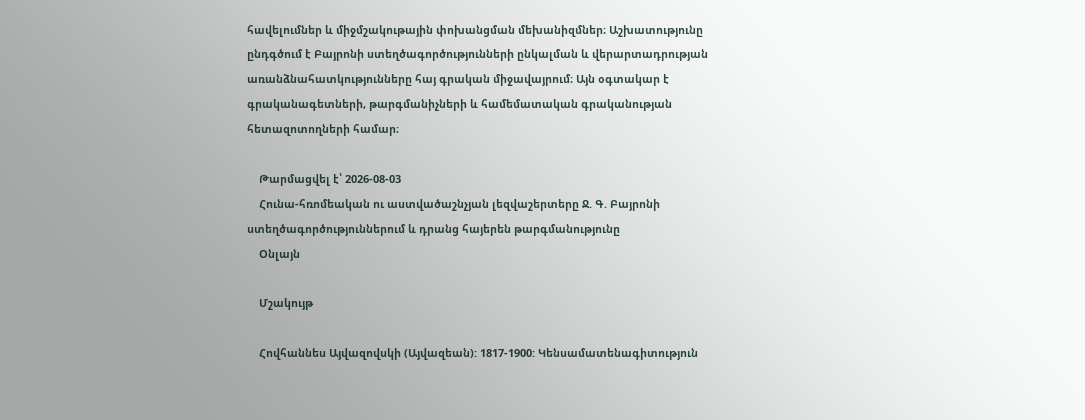հավելումներ և միջմշակութային փոխանցման մեխանիզմներ։ Աշխատությունը ընդգծում է Բայրոնի ստեղծագործությունների ընկալման և վերարտադրության առանձնահատկությունները հայ գրական միջավայրում։ Այն օգտակար է գրականագետների, թարգմանիչների և համեմատական գրականության հետազոտողների համար։

    Թարմացվել է՝ 2026-08-03
    Հունա-հռոմեական ու աստվածաշնչյան լեզվաշերտերը Ջ. Գ. Բայրոնի ստեղծագործություններում և դրանց հայերեն թարգմանությունը
    Օնլայն

    Մշակույթ

    Հովհաննես Այվազովսկի (Այվազեան): 1817-1900: Կենսամատենագիտություն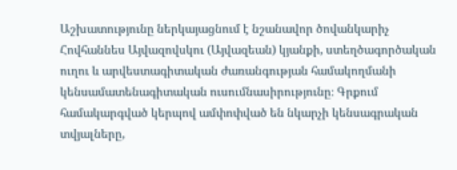Աշխատությունը ներկայացնում է նշանավոր ծովանկարիչ Հովհաննես Այվազովսկու (Այվազեան) կյանքի, ստեղծագործական ուղու և արվեստագիտական ժառանգության համակողմանի կենսամատենագիտական ուսումնասիրությունը։ Գրքում համակարգված կերպով ամփոփված են նկարչի կենսագրական տվյալները,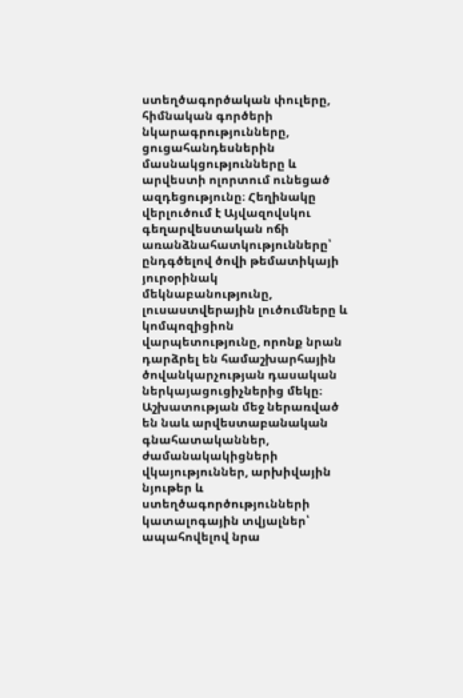ստեղծագործական փուլերը, հիմնական գործերի նկարագրությունները, ցուցահանդեսներին մասնակցությունները և արվեստի ոլորտում ունեցած ազդեցությունը։ Հեղինակը վերլուծում է Այվազովսկու գեղարվեստական ոճի առանձնահատկությունները՝ ընդգծելով ծովի թեմատիկայի յուրօրինակ մեկնաբանությունը, լուսաստվերային լուծումները և կոմպոզիցիոն վարպետությունը, որոնք նրան դարձրել են համաշխարհային ծովանկարչության դասական ներկայացուցիչներից մեկը։ Աշխատության մեջ ներառված են նաև արվեստաբանական գնահատականներ, ժամանակակիցների վկայություններ, արխիվային նյութեր և ստեղծագործությունների կատալոգային տվյալներ՝ ապահովելով նրա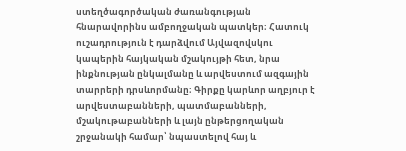ստեղծագործական ժառանգության հնարավորինս ամբողջական պատկեր։ Հատուկ ուշադրություն է դարձվում Այվազովսկու կապերին հայկական մշակույթի հետ, նրա ինքնության ընկալմանը և արվեստում ազգային տարրերի դրսևորմանը։ Գիրքը կարևոր աղբյուր է արվեստաբանների, պատմաբանների, մշակութաբանների և լայն ընթերցողական շրջանակի համար՝ նպաստելով հայ և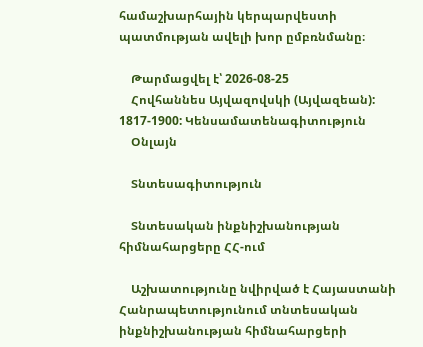համաշխարհային կերպարվեստի պատմության ավելի խոր ըմբռնմանը։

    Թարմացվել է՝ 2026-08-25
    Հովհաննես Այվազովսկի (Այվազեան): 1817-1900: Կենսամատենագիտություն
    Օնլայն

    Տնտեսագիտություն

    Տնտեսական ինքնիշխանության հիմնահարցերը ՀՀ-ում

    Աշխատությունը նվիրված է Հայաստանի Հանրապետությունում տնտեսական ինքնիշխանության հիմնահարցերի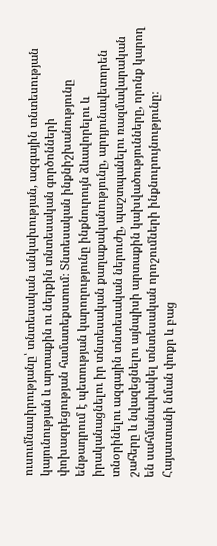ուսումնասիրությանը՝ տնտեսական անկախության, ազգային տնտեսության կայունության և արտաքին ու ներքին տնտեսական գործոնների փոխազդեցության համատեքստում։ Տնտեսական ինքնիշխանությունը ենթադրում է պետության կարողությունը ինքնուրույն ձևավորելու և իրականացնելու իր տնտեսական քաղաքականությունը, արդյունավետորեն տնօրինելու ազգային տնտեսական ներուժը, պաշտպանելու ռազմավարական շահերը և նվազեցնելու այնպիսի արտաքին կախվածությունները, որոնք կարող են սահմանափակել տնտեսական որոշումների ինքնուրույնությունը։ Հայաստանի նման փոքր և բաց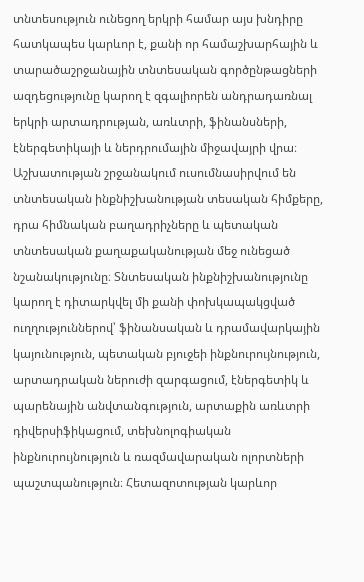տնտեսություն ունեցող երկրի համար այս խնդիրը հատկապես կարևոր է, քանի որ համաշխարհային և տարածաշրջանային տնտեսական գործընթացների ազդեցությունը կարող է զգալիորեն անդրադառնալ երկրի արտադրության, առևտրի, ֆինանսների, էներգետիկայի և ներդրումային միջավայրի վրա։ Աշխատության շրջանակում ուսումնասիրվում են տնտեսական ինքնիշխանության տեսական հիմքերը, դրա հիմնական բաղադրիչները և պետական տնտեսական քաղաքականության մեջ ունեցած նշանակությունը։ Տնտեսական ինքնիշխանությունը կարող է դիտարկվել մի քանի փոխկապակցված ուղղություններով՝ ֆինանսական և դրամավարկային կայունություն, պետական բյուջեի ինքնուրույնություն, արտադրական ներուժի զարգացում, էներգետիկ և պարենային անվտանգություն, արտաքին առևտրի դիվերսիֆիկացում, տեխնոլոգիական ինքնուրույնություն և ռազմավարական ոլորտների պաշտպանություն։ Հետազոտության կարևոր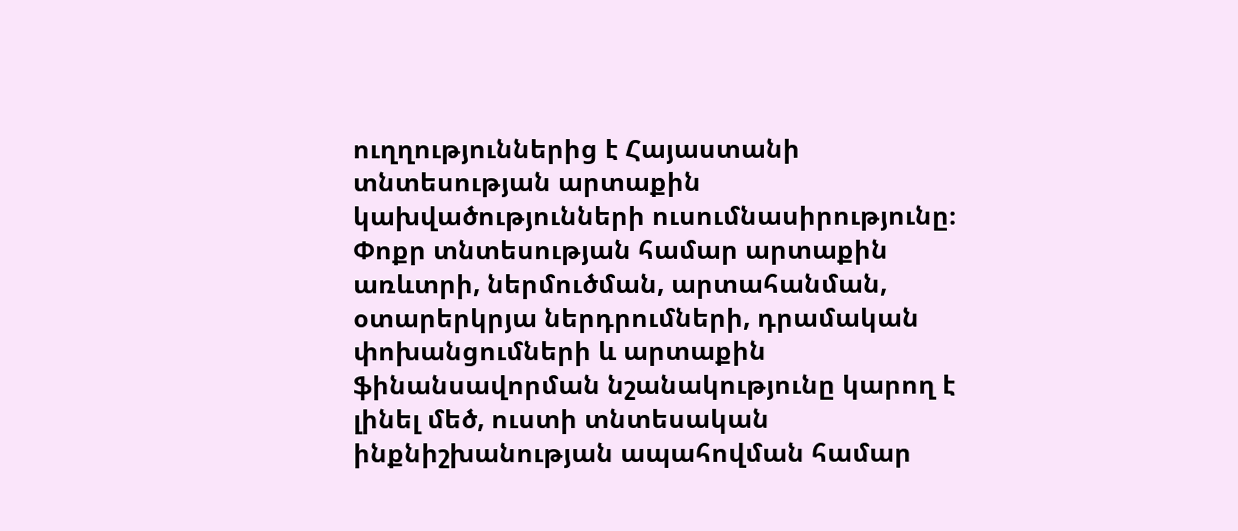ուղղություններից է Հայաստանի տնտեսության արտաքին կախվածությունների ուսումնասիրությունը։ Փոքր տնտեսության համար արտաքին առևտրի, ներմուծման, արտահանման, օտարերկրյա ներդրումների, դրամական փոխանցումների և արտաքին ֆինանսավորման նշանակությունը կարող է լինել մեծ, ուստի տնտեսական ինքնիշխանության ապահովման համար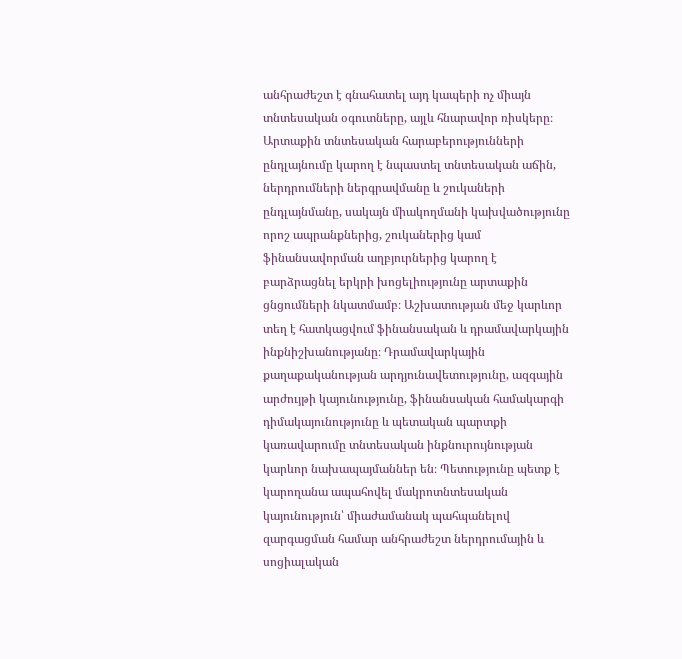անհրաժեշտ է գնահատել այդ կապերի ոչ միայն տնտեսական օգուտները, այլև հնարավոր ռիսկերը։ Արտաքին տնտեսական հարաբերությունների ընդլայնումը կարող է նպաստել տնտեսական աճին, ներդրումների ներգրավմանը և շուկաների ընդլայնմանը, սակայն միակողմանի կախվածությունը որոշ ապրանքներից, շուկաներից կամ ֆինանսավորման աղբյուրներից կարող է բարձրացնել երկրի խոցելիությունը արտաքին ցնցումների նկատմամբ։ Աշխատության մեջ կարևոր տեղ է հատկացվում ֆինանսական և դրամավարկային ինքնիշխանությանը։ Դրամավարկային քաղաքականության արդյունավետությունը, ազգային արժույթի կայունությունը, ֆինանսական համակարգի դիմակայունությունը և պետական պարտքի կառավարումը տնտեսական ինքնուրույնության կարևոր նախապայմաններ են։ Պետությունը պետք է կարողանա ապահովել մակրոտնտեսական կայունություն՝ միաժամանակ պահպանելով զարգացման համար անհրաժեշտ ներդրումային և սոցիալական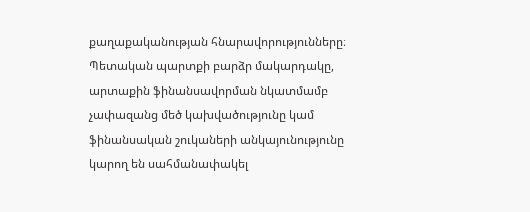քաղաքականության հնարավորությունները։ Պետական պարտքի բարձր մակարդակը, արտաքին ֆինանսավորման նկատմամբ չափազանց մեծ կախվածությունը կամ ֆինանսական շուկաների անկայունությունը կարող են սահմանափակել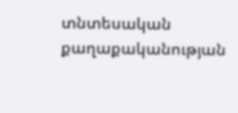տնտեսական քաղաքականության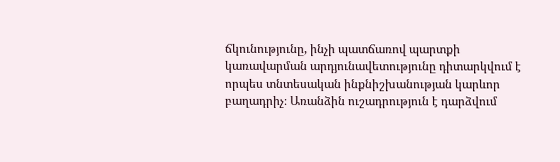ճկունությունը, ինչի պատճառով պարտքի կառավարման արդյունավետությունը դիտարկվում է որպես տնտեսական ինքնիշխանության կարևոր բաղադրիչ։ Առանձին ուշադրություն է դարձվում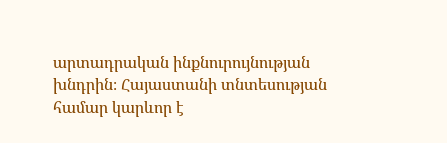արտադրական ինքնուրույնության խնդրին։ Հայաստանի տնտեսության համար կարևոր է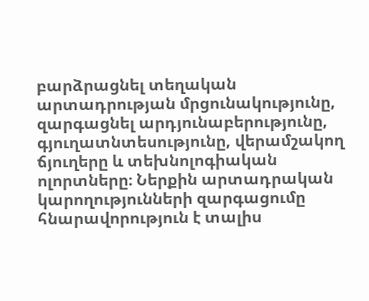բարձրացնել տեղական արտադրության մրցունակությունը, զարգացնել արդյունաբերությունը, գյուղատնտեսությունը, վերամշակող ճյուղերը և տեխնոլոգիական ոլորտները։ Ներքին արտադրական կարողությունների զարգացումը հնարավորություն է տալիս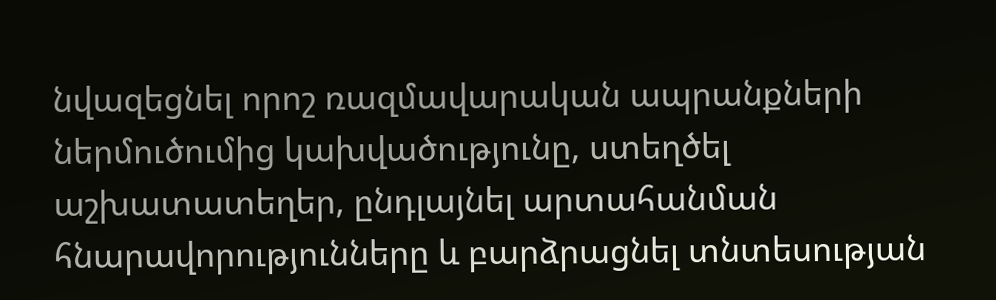նվազեցնել որոշ ռազմավարական ապրանքների ներմուծումից կախվածությունը, ստեղծել աշխատատեղեր, ընդլայնել արտահանման հնարավորությունները և բարձրացնել տնտեսության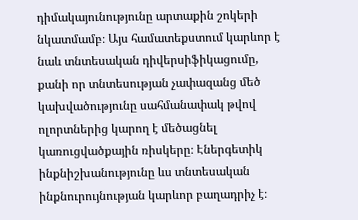դիմակայունությունը արտաքին շոկերի նկատմամբ։ Այս համատեքստում կարևոր է նաև տնտեսական դիվերսիֆիկացումը, քանի որ տնտեսության չափազանց մեծ կախվածությունը սահմանափակ թվով ոլորտներից կարող է մեծացնել կառուցվածքային ռիսկերը։ Էներգետիկ ինքնիշխանությունը ևս տնտեսական ինքնուրույնության կարևոր բաղադրիչ է։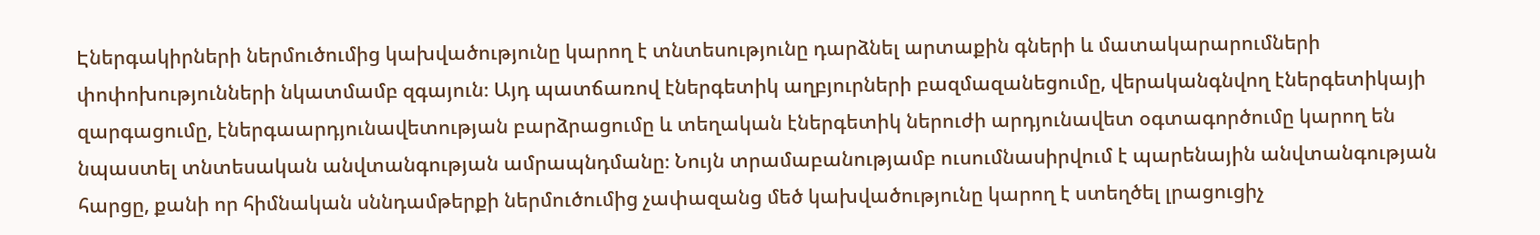Էներգակիրների ներմուծումից կախվածությունը կարող է տնտեսությունը դարձնել արտաքին գների և մատակարարումների փոփոխությունների նկատմամբ զգայուն։ Այդ պատճառով էներգետիկ աղբյուրների բազմազանեցումը, վերականգնվող էներգետիկայի զարգացումը, էներգաարդյունավետության բարձրացումը և տեղական էներգետիկ ներուժի արդյունավետ օգտագործումը կարող են նպաստել տնտեսական անվտանգության ամրապնդմանը։ Նույն տրամաբանությամբ ուսումնասիրվում է պարենային անվտանգության հարցը, քանի որ հիմնական սննդամթերքի ներմուծումից չափազանց մեծ կախվածությունը կարող է ստեղծել լրացուցիչ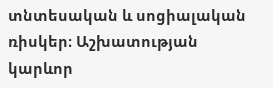տնտեսական և սոցիալական ռիսկեր։ Աշխատության կարևոր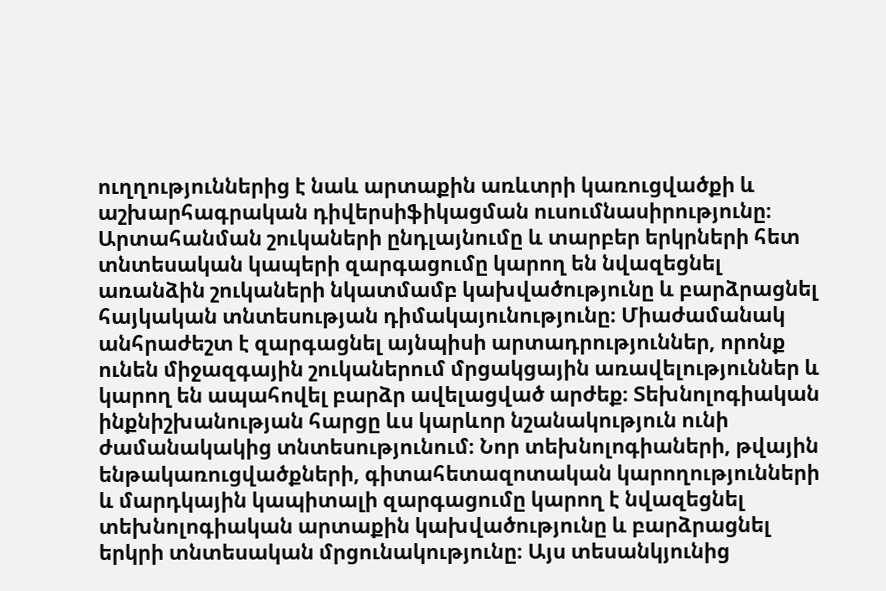ուղղություններից է նաև արտաքին առևտրի կառուցվածքի և աշխարհագրական դիվերսիֆիկացման ուսումնասիրությունը։ Արտահանման շուկաների ընդլայնումը և տարբեր երկրների հետ տնտեսական կապերի զարգացումը կարող են նվազեցնել առանձին շուկաների նկատմամբ կախվածությունը և բարձրացնել հայկական տնտեսության դիմակայունությունը։ Միաժամանակ անհրաժեշտ է զարգացնել այնպիսի արտադրություններ, որոնք ունեն միջազգային շուկաներում մրցակցային առավելություններ և կարող են ապահովել բարձր ավելացված արժեք։ Տեխնոլոգիական ինքնիշխանության հարցը ևս կարևոր նշանակություն ունի ժամանակակից տնտեսությունում։ Նոր տեխնոլոգիաների, թվային ենթակառուցվածքների, գիտահետազոտական կարողությունների և մարդկային կապիտալի զարգացումը կարող է նվազեցնել տեխնոլոգիական արտաքին կախվածությունը և բարձրացնել երկրի տնտեսական մրցունակությունը։ Այս տեսանկյունից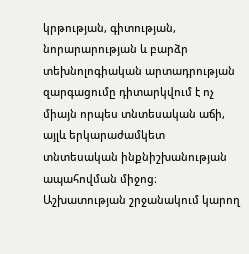կրթության, գիտության, նորարարության և բարձր տեխնոլոգիական արտադրության զարգացումը դիտարկվում է ոչ միայն որպես տնտեսական աճի, այլև երկարաժամկետ տնտեսական ինքնիշխանության ապահովման միջոց։ Աշխատության շրջանակում կարող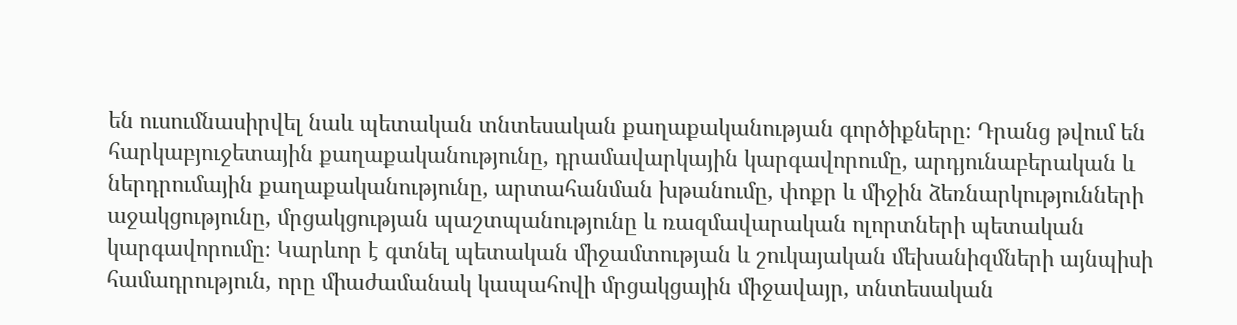են ուսումնասիրվել նաև պետական տնտեսական քաղաքականության գործիքները։ Դրանց թվում են հարկաբյուջետային քաղաքականությունը, դրամավարկային կարգավորումը, արդյունաբերական և ներդրումային քաղաքականությունը, արտահանման խթանումը, փոքր և միջին ձեռնարկությունների աջակցությունը, մրցակցության պաշտպանությունը և ռազմավարական ոլորտների պետական կարգավորումը։ Կարևոր է գտնել պետական միջամտության և շուկայական մեխանիզմների այնպիսի համադրություն, որը միաժամանակ կապահովի մրցակցային միջավայր, տնտեսական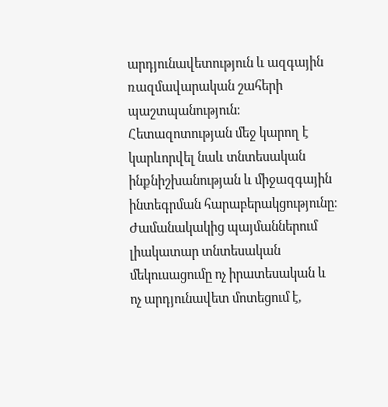արդյունավետություն և ազգային ռազմավարական շահերի պաշտպանություն։ Հետազոտության մեջ կարող է կարևորվել նաև տնտեսական ինքնիշխանության և միջազգային ինտեգրման հարաբերակցությունը։ Ժամանակակից պայմաններում լիակատար տնտեսական մեկուսացումը ոչ իրատեսական և ոչ արդյունավետ մոտեցում է,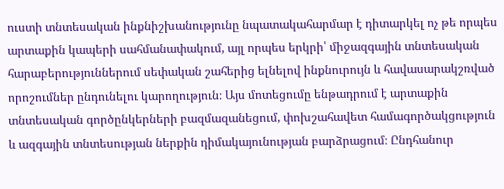ուստի տնտեսական ինքնիշխանությունը նպատակահարմար է դիտարկել ոչ թե որպես արտաքին կապերի սահմանափակում, այլ որպես երկրի՝ միջազգային տնտեսական հարաբերություններում սեփական շահերից ելնելով ինքնուրույն և հավասարակշռված որոշումներ ընդունելու կարողություն։ Այս մոտեցումը ենթադրում է արտաքին տնտեսական գործընկերների բազմազանեցում, փոխշահավետ համագործակցություն և ազգային տնտեսության ներքին դիմակայունության բարձրացում։ Ընդհանուր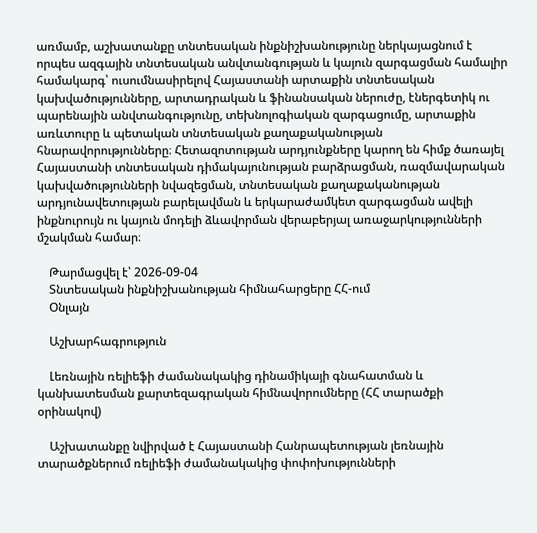առմամբ, աշխատանքը տնտեսական ինքնիշխանությունը ներկայացնում է որպես ազգային տնտեսական անվտանգության և կայուն զարգացման համալիր համակարգ՝ ուսումնասիրելով Հայաստանի արտաքին տնտեսական կախվածությունները, արտադրական և ֆինանսական ներուժը, էներգետիկ ու պարենային անվտանգությունը, տեխնոլոգիական զարգացումը, արտաքին առևտուրը և պետական տնտեսական քաղաքականության հնարավորությունները։ Հետազոտության արդյունքները կարող են հիմք ծառայել Հայաստանի տնտեսական դիմակայունության բարձրացման, ռազմավարական կախվածությունների նվազեցման, տնտեսական քաղաքականության արդյունավետության բարելավման և երկարաժամկետ զարգացման ավելի ինքնուրույն ու կայուն մոդելի ձևավորման վերաբերյալ առաջարկությունների մշակման համար։

    Թարմացվել է՝ 2026-09-04
    Տնտեսական ինքնիշխանության հիմնահարցերը ՀՀ-ում
    Օնլայն

    Աշխարհագրություն

    Լեռնային ռելիեֆի ժամանակակից դինամիկայի գնահատման և կանխատեսման քարտեզագրական հիմնավորումները (ՀՀ տարածքի օրինակով)

    Աշխատանքը նվիրված է Հայաստանի Հանրապետության լեռնային տարածքներում ռելիեֆի ժամանակակից փոփոխությունների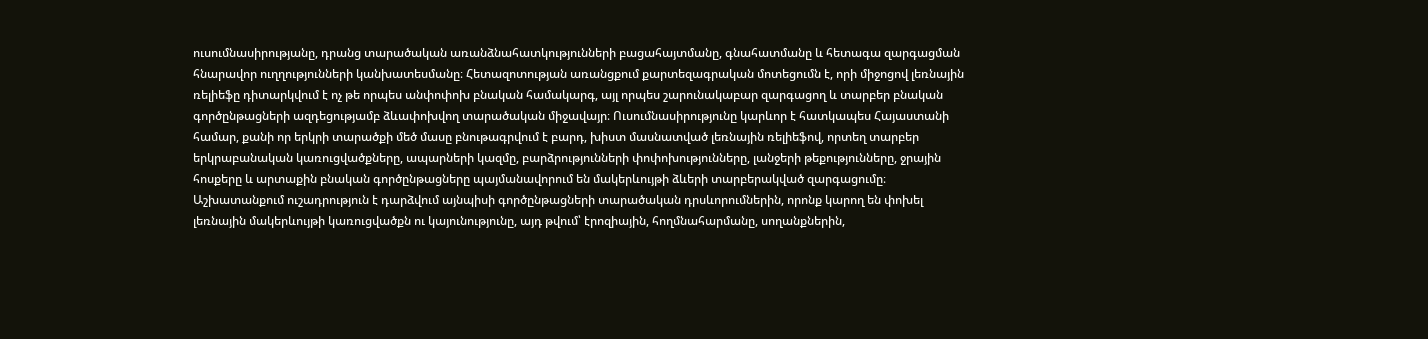ուսումնասիրությանը, դրանց տարածական առանձնահատկությունների բացահայտմանը, գնահատմանը և հետագա զարգացման հնարավոր ուղղությունների կանխատեսմանը։ Հետազոտության առանցքում քարտեզագրական մոտեցումն է, որի միջոցով լեռնային ռելիեֆը դիտարկվում է ոչ թե որպես անփոփոխ բնական համակարգ, այլ որպես շարունակաբար զարգացող և տարբեր բնական գործընթացների ազդեցությամբ ձևափոխվող տարածական միջավայր։ Ուսումնասիրությունը կարևոր է հատկապես Հայաստանի համար, քանի որ երկրի տարածքի մեծ մասը բնութագրվում է բարդ, խիստ մասնատված լեռնային ռելիեֆով, որտեղ տարբեր երկրաբանական կառուցվածքները, ապարների կազմը, բարձրությունների փոփոխությունները, լանջերի թեքությունները, ջրային հոսքերը և արտաքին բնական գործընթացները պայմանավորում են մակերևույթի ձևերի տարբերակված զարգացումը։ Աշխատանքում ուշադրություն է դարձվում այնպիսի գործընթացների տարածական դրսևորումներին, որոնք կարող են փոխել լեռնային մակերևույթի կառուցվածքն ու կայունությունը, այդ թվում՝ էրոզիային, հողմնահարմանը, սողանքներին,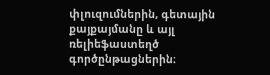փլուզումներին, գետային քայքայմանը և այլ ռելիեֆաստեղծ գործընթացներին։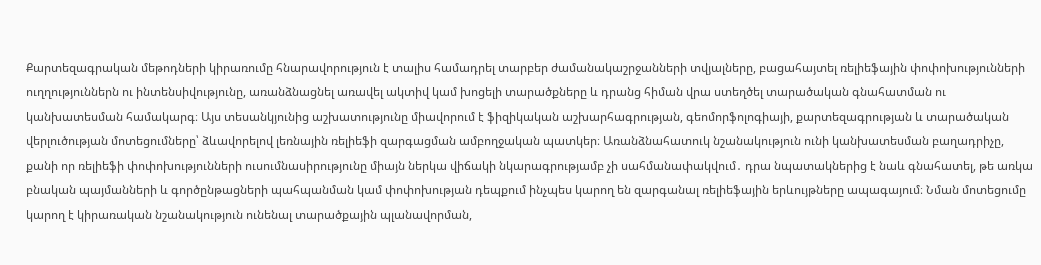Քարտեզագրական մեթոդների կիրառումը հնարավորություն է տալիս համադրել տարբեր ժամանակաշրջանների տվյալները, բացահայտել ռելիեֆային փոփոխությունների ուղղություններն ու ինտենսիվությունը, առանձնացնել առավել ակտիվ կամ խոցելի տարածքները և դրանց հիման վրա ստեղծել տարածական գնահատման ու կանխատեսման համակարգ։ Այս տեսանկյունից աշխատությունը միավորում է ֆիզիկական աշխարհագրության, գեոմորֆոլոգիայի, քարտեզագրության և տարածական վերլուծության մոտեցումները՝ ձևավորելով լեռնային ռելիեֆի զարգացման ամբողջական պատկեր։ Առանձնահատուկ նշանակություն ունի կանխատեսման բաղադրիչը, քանի որ ռելիեֆի փոփոխությունների ուսումնասիրությունը միայն ներկա վիճակի նկարագրությամբ չի սահմանափակվում․ դրա նպատակներից է նաև գնահատել, թե առկա բնական պայմանների և գործընթացների պահպանման կամ փոփոխության դեպքում ինչպես կարող են զարգանալ ռելիեֆային երևույթները ապագայում։ Նման մոտեցումը կարող է կիրառական նշանակություն ունենալ տարածքային պլանավորման,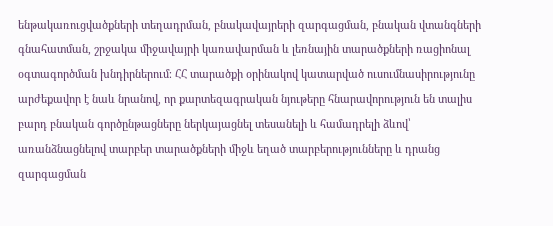ենթակառուցվածքների տեղադրման, բնակավայրերի զարգացման, բնական վտանգների գնահատման, շրջակա միջավայրի կառավարման և լեռնային տարածքների ռացիոնալ օգտագործման խնդիրներում։ ՀՀ տարածքի օրինակով կատարված ուսումնասիրությունը արժեքավոր է նաև նրանով, որ քարտեզագրական նյութերը հնարավորություն են տալիս բարդ բնական գործընթացները ներկայացնել տեսանելի և համադրելի ձևով՝ առանձնացնելով տարբեր տարածքների միջև եղած տարբերությունները և դրանց զարգացման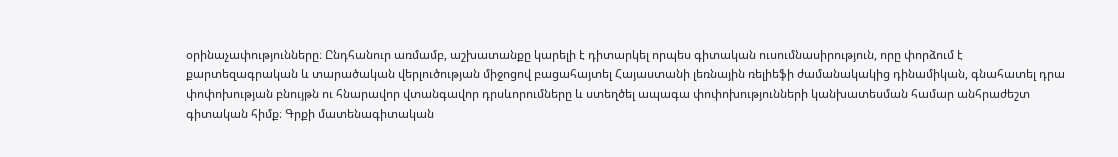օրինաչափությունները։ Ընդհանուր առմամբ, աշխատանքը կարելի է դիտարկել որպես գիտական ուսումնասիրություն, որը փորձում է քարտեզագրական և տարածական վերլուծության միջոցով բացահայտել Հայաստանի լեռնային ռելիեֆի ժամանակակից դինամիկան, գնահատել դրա փոփոխության բնույթն ու հնարավոր վտանգավոր դրսևորումները և ստեղծել ապագա փոփոխությունների կանխատեսման համար անհրաժեշտ գիտական հիմք։ Գրքի մատենագիտական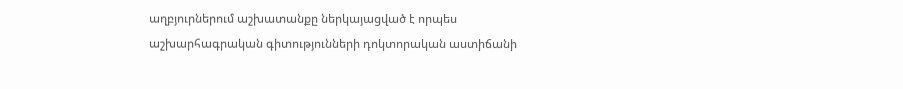աղբյուրներում աշխատանքը ներկայացված է որպես աշխարհագրական գիտությունների դոկտորական աստիճանի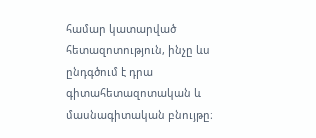համար կատարված հետազոտություն, ինչը ևս ընդգծում է դրա գիտահետազոտական և մասնագիտական բնույթը։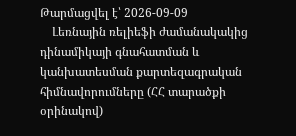Թարմացվել է՝ 2026-09-09
    Լեռնային ռելիեֆի ժամանակակից դինամիկայի գնահատման և կանխատեսման քարտեզագրական հիմնավորումները (ՀՀ տարածքի օրինակով)